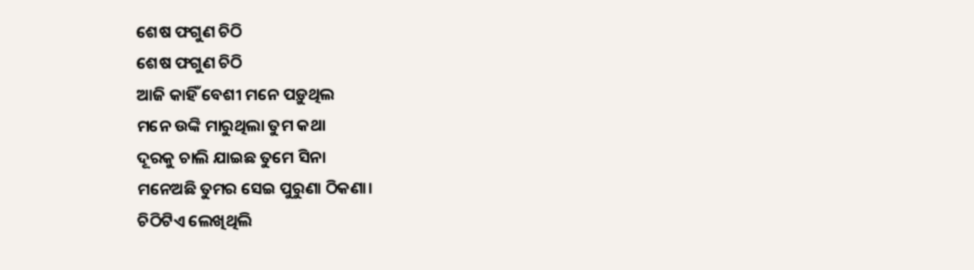ଶେଷ ଫଗୁଣ ଚିଠି
ଶେଷ ଫଗୁଣ ଚିଠି
ଆଜି କାହିଁ ବେଶୀ ମନେ ପଡ଼ୁଥିଲ
ମନେ ଉଙ୍କି ମାରୁଥିଲା ତୁମ କଥା
ଦୂରକୁ ଚାଲି ଯାଇଛ ତୁମେ ସିନା
ମନେଅଛି ତୁମର ସେଇ ପୁରୁଣା ଠିକଣା।
ଚିଠିଟିଏ ଲେଖିଥିଲି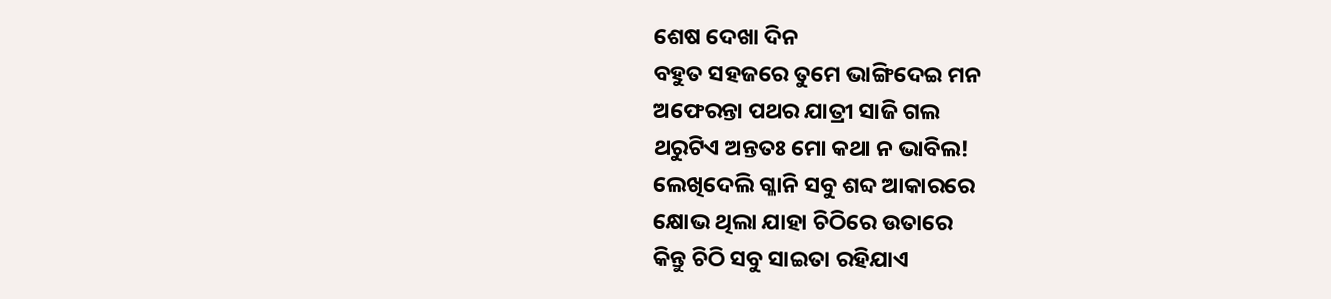ଶେଷ ଦେଖା ଦିନ
ବହୁତ ସହଜରେ ତୁମେ ଭାଙ୍ଗିଦେଇ ମନ
ଅଫେରନ୍ତା ପଥର ଯାତ୍ରୀ ସାଜି ଗଲ
ଥରୁଟିଏ ଅନ୍ତତଃ ମୋ କଥା ନ ଭାବିଲ!
ଲେଖିଦେଲି ଗ୍ଳାନି ସବୁ ଶବ୍ଦ ଆକାରରେ
କ୍ଷୋଭ ଥିଲା ଯାହା ଚିଠିରେ ଉତାରେ
କିନ୍ତୁ ଚିଠି ସବୁ ସାଇତା ରହିଯାଏ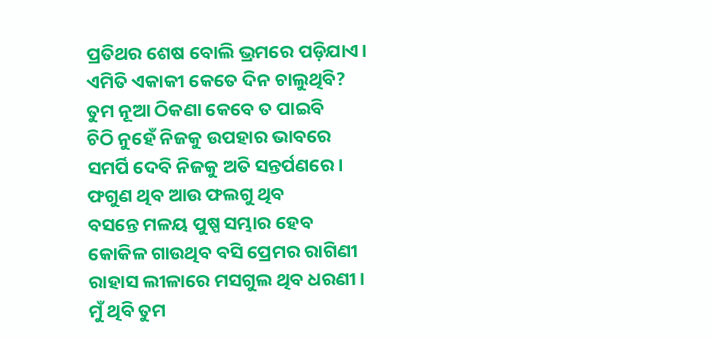ପ୍ରତିଥର ଶେଷ ବୋଲି ଭ୍ରମରେ ପଡ଼ିଯାଏ।
ଏମିତି ଏକାକୀ କେତେ ଦିନ ଚାଲୁଥିବି?
ତୁମ ନୂଆ ଠିକଣା କେବେ ତ ପାଇବି
ଚିଠି ନୁହେଁ ନିଜକୁ ଉପହାର ଭାବରେ
ସମର୍ପି ଦେବି ନିଜକୁ ଅତି ସନ୍ତର୍ପଣରେ।
ଫଗୁଣ ଥିବ ଆଉ ଫଲଗୁ ଥିବ
ବସନ୍ତେ ମଳୟ ପୁଷ୍ପ ସମ୍ଭାର ହେବ
କୋକିଳ ଗାଉଥିବ ବସି ପ୍ରେମର ରାଗିଣୀ
ରାହାସ ଲୀଳାରେ ମସଗୁଲ ଥିବ ଧରଣୀ।
ମୁଁ ଥିବି ତୁମ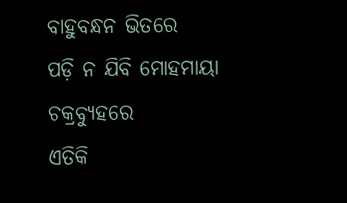ବାହୁବନ୍ଧନ ଭିତରେ
ପଡ଼ି ନ ଯିବି ମୋହମାୟା ଚକ୍ରବ୍ୟୁହରେ
ଏତିକି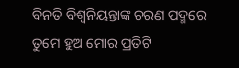ବିନତି ବିଶ୍ଵନିୟନ୍ତାଙ୍କ ଚରଣ ପଦ୍ମରେ
ତୁମେ ହୁଅ ମୋର ପ୍ରତିଟି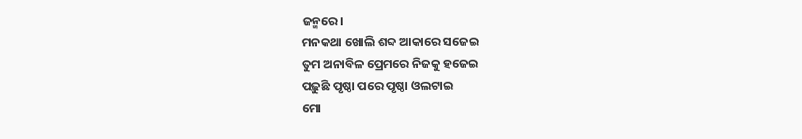ଜନ୍ମରେ।
ମନକଥା ଖୋଲି ଶବ୍ଦ ଆକାରେ ସଜେଇ
ତୁମ ଅନାବିଳ ପ୍ରେମରେ ନିଜକୁ ହଜେଇ
ପଢ଼ୁଛି ପୃଷ୍ଠା ପରେ ପୃଷ୍ଠା ଓଲଟାଇ
ମୋ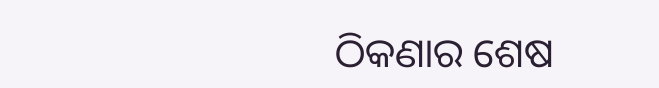ଠିକଣାର ଶେଷ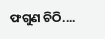ଫଗୁଣ ଚିଠି....